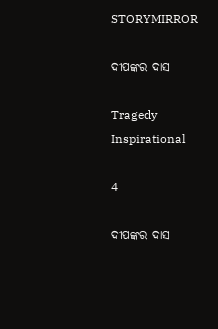STORYMIRROR

ଦୀପଙ୍କର ଦାସ

Tragedy Inspirational

4

ଦୀପଙ୍କର ଦାସ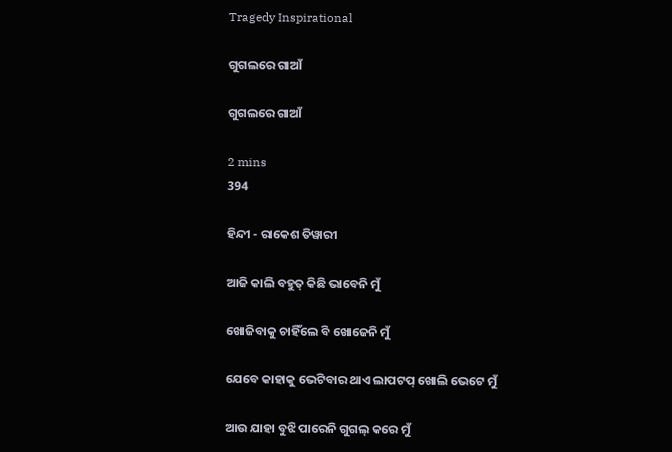Tragedy Inspirational

ଗୁଗଲରେ ଗାଆଁ

ଗୁଗଲରେ ଗାଆଁ

2 mins
394

ହିନ୍ଦୀ - ରାକେଶ ତିୱାରୀ

ଆଜି କାଲି ବହୁତ୍ କିଛି ଭାବେନି ମୁଁ

ଖୋଜିବାକୁ ଚାହିଁଲେ ବି ଖୋଜେନି ମୁଁ

ଯେବେ କାହାକୁ ଭେଟିବାର ଥାଏ ଲାପଟପ୍ ଖୋଲି ଭେଟେ ମୁଁ

ଆଉ ଯାହା ବୁଝି ପାରେନି ଗୁଗଲ୍ କରେ ମୁଁ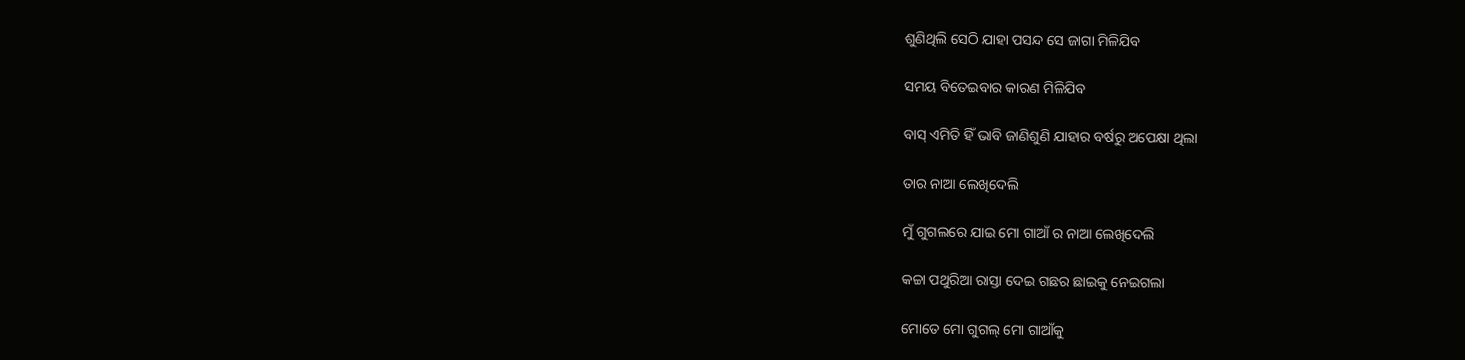ଶୁଣିଥିଲି ସେଠି ଯାହା ପସନ୍ଦ ସେ ଜାଗା ମିଳିଯିବ

ସମୟ ବିତେଇବାର କାରଣ ମିଳିଯିବ

ବାସ୍ ଏମିତି ହିଁ ଭାବି ଜାଣିଶୁଣି ଯାହାର ବର୍ଷରୁ ଅପେକ୍ଷା ଥିଲା

ତାର ନାଆ ଲେଖିଦେଲି

ମୁଁ ଗୁଗଲରେ ଯାଇ ମୋ ଗାଆଁ ର ନାଆ ଲେଖିଦେଲି

କଚ୍ଚା ପଥୁରିଆ ରାସ୍ତା ଦେଇ ଗଛର ଛାଇକୁ ନେଇଗଲା

ମୋତେ ମୋ ଗୁଗଲ୍ ମୋ ଗାଆଁକୁ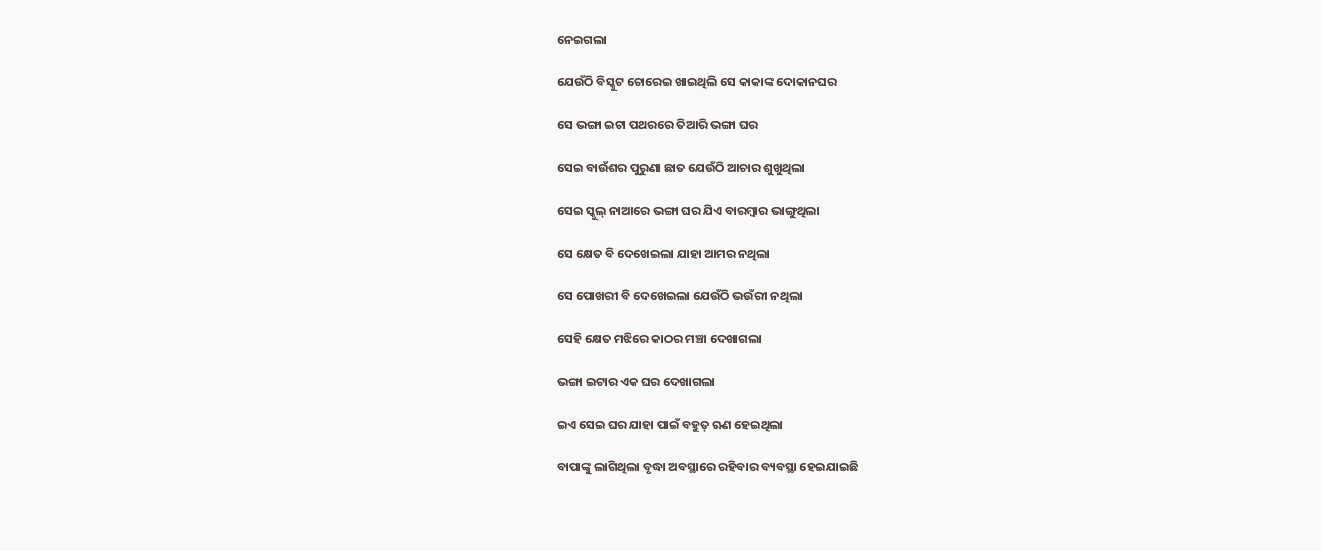ନେଇଗଲା

ଯେଉଁଠି ବିସ୍କୁଟ ଚୋରେଇ ଖାଇଥିଲି ସେ କାକାଙ୍କ ଦୋକାନଘର

ସେ ଭଙ୍ଗା ଇଟା ପଥରରେ ତିଆରି ଭଙ୍ଗା ଘର

ସେଇ ବାଉଁଶର ପୁରୁଣା ଛାତ ଯେଉଁଠି ଆଚାର ଶୁଖୁଥିଲା

ସେଇ ସ୍କୁଲ୍ ନାଆରେ ଭଙ୍ଗା ଘର ଯିଏ ବାରମ୍ବାର ଭାଙ୍ଗୁଥିଲା

ସେ କ୍ଷେତ ବି ଦେଖେଇଲା ଯାହା ଆମର ନଥିଲା

ସେ ପୋଖରୀ ବି ଦେଖେଇଲା ଯେଉଁଠି ଭଉଁରୀ ନଥିଲା

ସେହି କ୍ଷେତ ମଝିରେ କାଠର ମଞ୍ଚା ଦେଖାଗଲା

ଭଙ୍ଗା ଇଟାର ଏକ ଘର ଦେଖାଗଲା

ଇଏ ସେଇ ଘର ଯାହା ପାଇଁ ବହୁତ୍ ଋଣ ହେଇଥିଲା

ବାପାଙ୍କୁ ଲାଗିଥିଲା ବୃଦ୍ଧା ଅବସ୍ଥାରେ ରହିବାର ବ୍ୟବସ୍ଥା ହେଇଯାଇଛି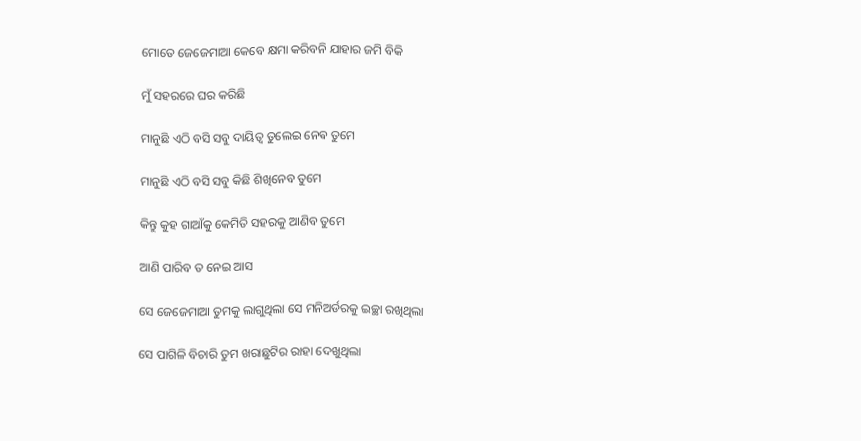ମୋତେ ଜେଜେମାଆ କେବେ କ୍ଷମା କରିବନି ଯାହାର ଜମି ବିକି

ମୁଁ ସହରରେ ଘର କରିଛି

ମାନୁଛି ଏଠି ବସି ସବୁ ଦାୟିତ୍ଵ ତୁଲେଇ ନେଵ ତୁମେ

ମାନୁଛି ଏଠି ବସି ସବୁ କିଛି ଶିଖିନେବ ତୁମେ

କିନ୍ତୁ କୁହ ଗାଆଁକୁ କେମିତି ସହରକୁ ଆଣିବ ତୁମେ

ଆଣି ପାରିବ ତ ନେଇ ଆସ

ସେ ଜେଜେମାଆ ତୁମକୁ ଲାଗୁଥିଲା ସେ ମନିଅର୍ଡରକୁ ଇଚ୍ଛା ରଖିଥିଲା

ସେ ପାଗିଳି ବିଚାରି ତୁମ ଖରାଛୁଟିର ରାହା ଦେଖୁଥିଲା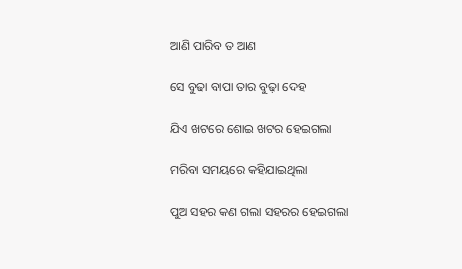ଆଣି ପାରିବ ତ ଆଣ

ସେ ବୁଢା ବାପା ତାର ବୁଢ଼ା ଦେହ

ଯିଏ ଖଟରେ ଶୋଇ ଖଟର ହେଇଗଲା

ମରିବା ସମୟରେ କହିଯାଇଥିଲା

ପୁଅ ସହର କଣ ଗଲା ସହରର ହେଇଗଲା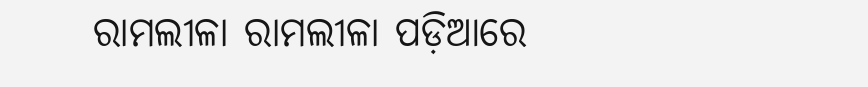ରାମଲୀଳା ରାମଲୀଳା ପଡ଼ିଆରେ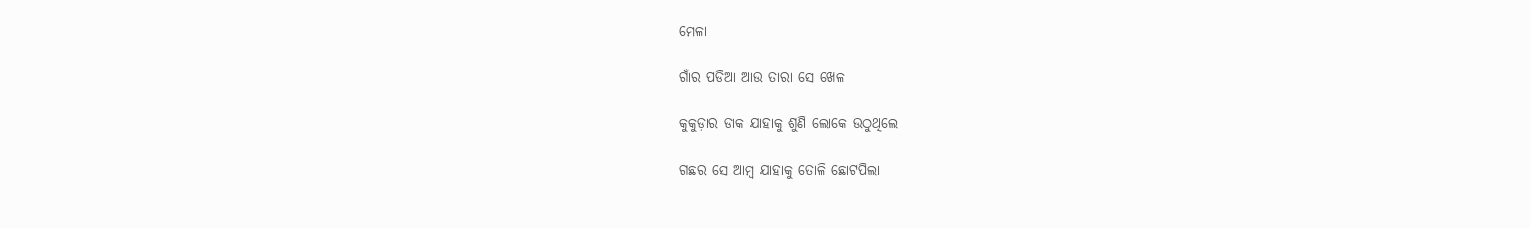ମେଳା

ଗାଁର ପଡିଆ ଆଉ ତାରା ସେ ଖେଳ

କୁକୁଡ଼ାର ଡାକ ଯାହାକୁ ଶୁଣି ଲୋକେ ଉଠୁଥିଲେ

ଗଛର ସେ ଆମ୍ବ ଯାହାକୁ ତୋଳି ଛୋଟପିଲା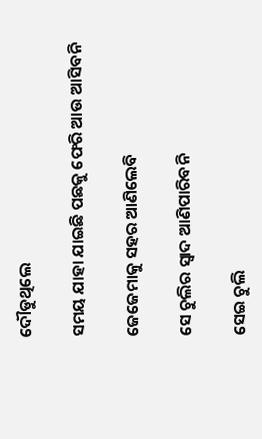ଦୌଡୁଥିଲେ

ସମୟ ଯାହା ଯାଇଛି ପଛକୁ ଫେରି ଆଉ ଆସିବନି

ଜେଜେମାକୁ ସହର ଆଣିଲେବି

ସେ ଚୁଲିର ସ୍ଵାଦ ଆଣିପାରିବନି

ସେଇ ଚୁଲି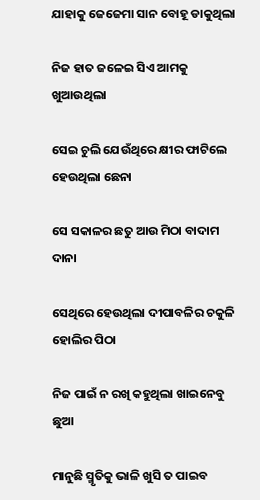ଯାହାକୁ ଜେଜେମା ସାନ ବୋହୂ ଡାକୁଥିଲା

ନିଜ ହାତ ଜଳେଇ ସିଏ ଆମକୁ ଖୁଆଉଥିଲା

ସେଇ ଚୁଲି ଯେଉଁଥିରେ କ୍ଷୀର ଫାଟିଲେ ହେଉଥିଲା ଛେନା

ସେ ସକାଳର ଛତୁ ଆଉ ମିଠା ବାଦାମ ଦାନା

ସେଥିରେ ହେଉଥିଲା ଦୀପାବଳିର ଚକୁଳି ହୋଲିର ପିଠା

ନିଜ ପାଇଁ ନ ରଖି କହୁଥିଲା ଖାଇନେବୁ ଛୁଆ

ମାନୁଛି ସ୍ମୃତିକୁ ଭାଳି ଖୁସି ତ ପାଇବ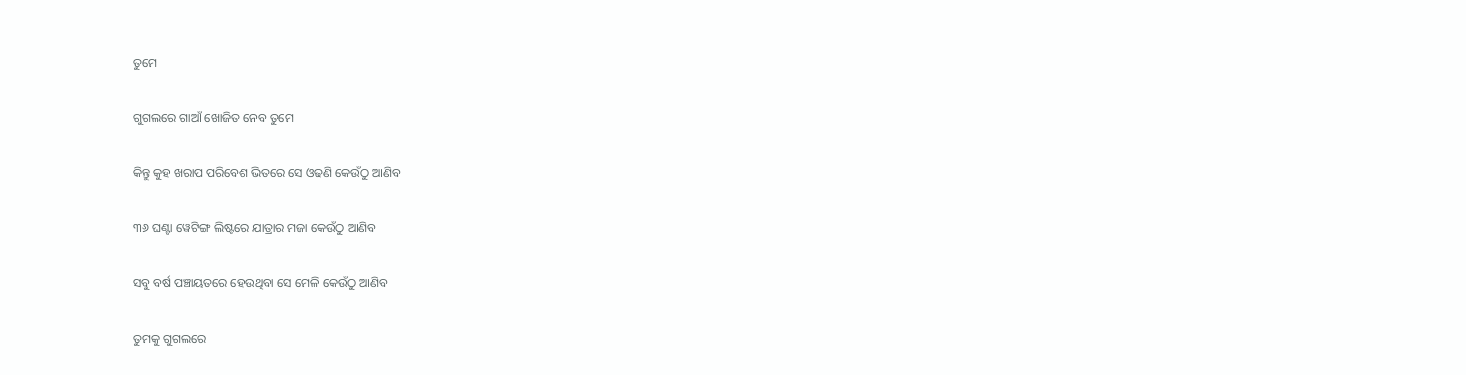ତୁମେ

ଗୁଗଲରେ ଗାଆଁ ଖୋଜିତ ନେବ ତୁମେ

କିନ୍ତୁ କୁହ ଖରାପ ପରିବେଶ ଭିତରେ ସେ ଓଢଣି କେଉଁଠୁ ଆଣିବ

୩୬ ଘଣ୍ଟା ୱେଟିଙ୍ଗ ଲିଷ୍ଟରେ ଯାତ୍ରାର ମଜା କେଉଁଠୁ ଆଣିବ

ସବୁ ବର୍ଷ ପଞ୍ଚାୟତରେ ହେଉଥିବା ସେ ମେଳି କେଉଁଠୁ ଆଣିବ

ତୁମକୁ ଗୁଗଲରେ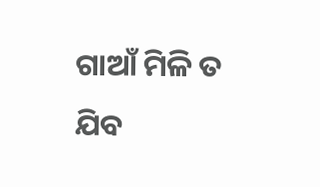ଗାଆଁ ମିଳି ତ ଯିବ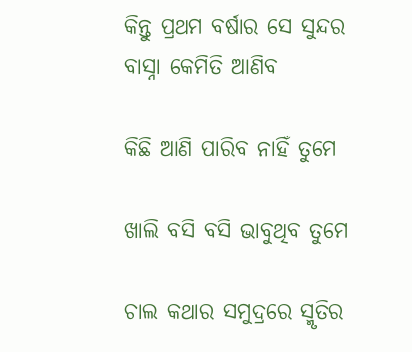କିନ୍ତୁ ପ୍ରଥମ ବର୍ଷାର ସେ ସୁନ୍ଦର ବାସ୍ନା କେମିତି ଆଣିବ

କିଛି ଆଣି ପାରିବ ନାହିଁ ତୁମେ

ଖାଲି ବସି ବସି ଭାବୁଥିବ ତୁମେ

ଚାଲ କଥାର ସମୁଦ୍ରରେ ସ୍ମୃତିର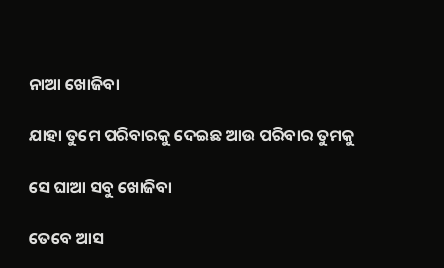ନାଆ ଖୋଜିବା

ଯାହା ତୁମେ ପରିବାରକୁ ଦେଇଛ ଆଉ ପରିବାର ତୁମକୁ

ସେ ଘାଆ ସବୁ ଖୋଜିବା

ତେବେ ଆସ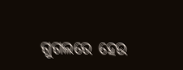ଗୁଗଲରେ ହେଉ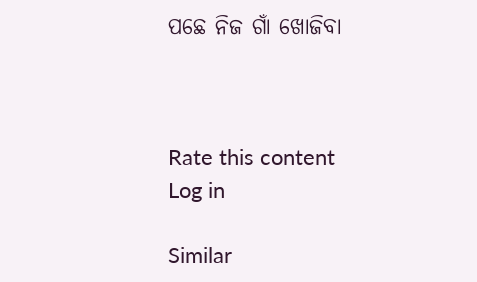ପଛେ ନିଜ ଗାଁ ଖୋଜିବା



Rate this content
Log in

Similar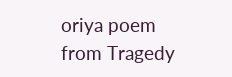oriya poem from Tragedy